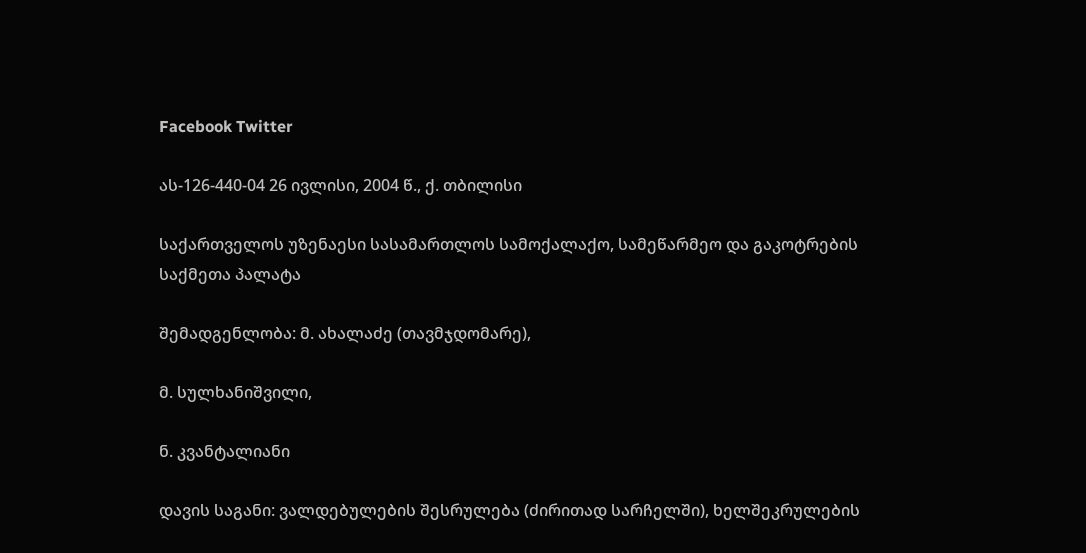Facebook Twitter

ას-126-440-04 26 ივლისი, 2004 წ., ქ. თბილისი

საქართველოს უზენაესი სასამართლოს სამოქალაქო, სამეწარმეო და გაკოტრების საქმეთა პალატა

შემადგენლობა: მ. ახალაძე (თავმჯდომარე),

მ. სულხანიშვილი,

ნ. კვანტალიანი

დავის საგანი: ვალდებულების შესრულება (ძირითად სარჩელში), ხელშეკრულების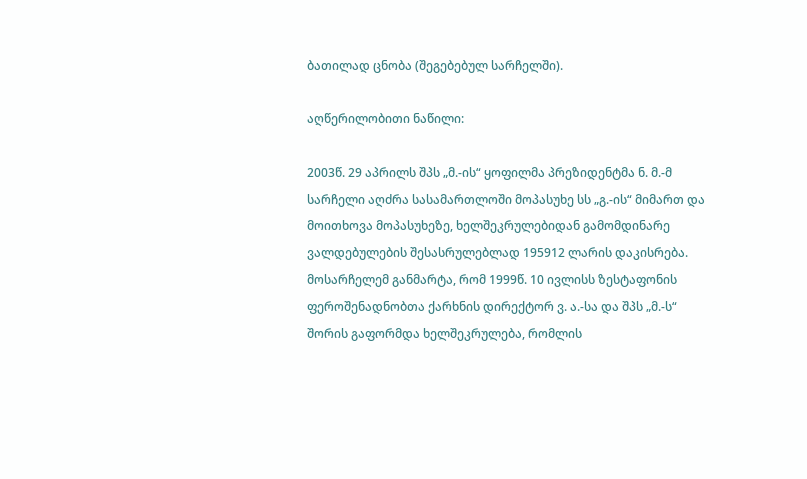ბათილად ცნობა (შეგებებულ სარჩელში).

აღწერილობითი ნაწილი:

2003წ. 29 აპრილს შპს „მ.-ის“ ყოფილმა პრეზიდენტმა ნ. მ.-მ სარჩელი აღძრა სასამართლოში მოპასუხე სს „გ.-ის“ მიმართ და მოითხოვა მოპასუხეზე, ხელშეკრულებიდან გამომდინარე ვალდებულების შესასრულებლად 195912 ლარის დაკისრება. მოსარჩელემ განმარტა, რომ 1999წ. 10 ივლისს ზესტაფონის ფეროშენადნობთა ქარხნის დირექტორ ვ. ა.-სა და შპს „მ.-ს“ შორის გაფორმდა ხელშეკრულება, რომლის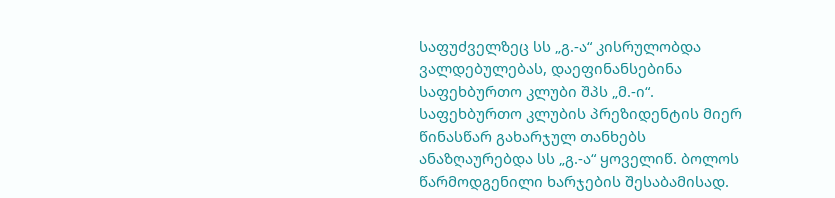საფუძველზეც სს „გ.-ა“ კისრულობდა ვალდებულებას, დაეფინანსებინა საფეხბურთო კლუბი შპს „მ.-ი“. საფეხბურთო კლუბის პრეზიდენტის მიერ წინასწარ გახარჯულ თანხებს ანაზღაურებდა სს „გ.-ა“ ყოველიწ. ბოლოს წარმოდგენილი ხარჯების შესაბამისად.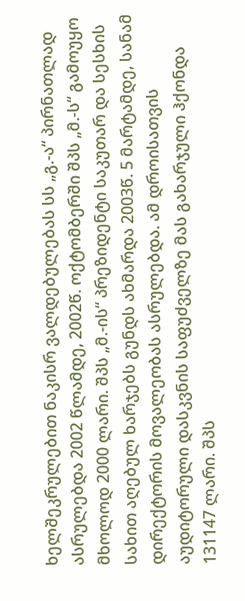ხელშეკრულებით ნაკისრ ვალდებულებას სს „გ.-ა“ პირნათლად ასრულებდა 2002 წლამდე, 2002წ. ოქტომბერში შპს „მ.-ს“ გამოუყო მხოლოდ 2000 ლარი. შპს „მ.-ის“ პრეზიდენტი საკუთარ და სესხის სახით აღებულ ხარჯებს გუნდს ახმარდა 2003წ. 5 მარტამდე, სანამ დირექტორის მოვალეობას ასრულებდა. ამ დროისათვის აუდიტორული დასკვნის საფუძველზე მას გახარჯული ჰქონდა 131147 ლარი. შპს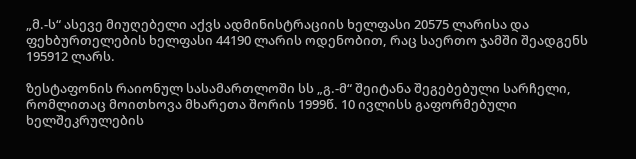„მ.-ს“ ასევე მიუღებელი აქვს ადმინისტრაციის ხელფასი 20575 ლარისა და ფეხბურთელების ხელფასი 44190 ლარის ოდენობით, რაც საერთო ჯამში შეადგენს 195912 ლარს.

ზესტაფონის რაიონულ სასამართლოში სს „გ.-მ“ შეიტანა შეგებებული სარჩელი, რომლითაც მოითხოვა მხარეთა შორის 1999წ. 10 ივლისს გაფორმებული ხელშეკრულების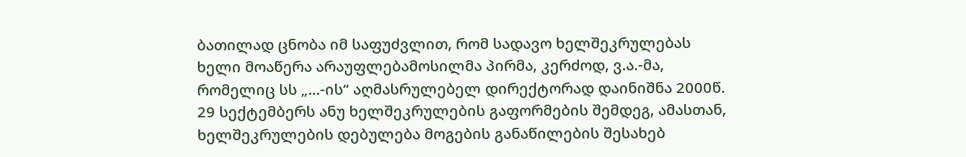ბათილად ცნობა იმ საფუძვლით, რომ სადავო ხელშეკრულებას ხელი მოაწერა არაუფლებამოსილმა პირმა, კერძოდ, ვ.ა.-მა, რომელიც სს „...-ის“ აღმასრულებელ დირექტორად დაინიშნა 2000წ. 29 სექტემბერს ანუ ხელშეკრულების გაფორმების შემდეგ, ამასთან, ხელშეკრულების დებულება მოგების განაწილების შესახებ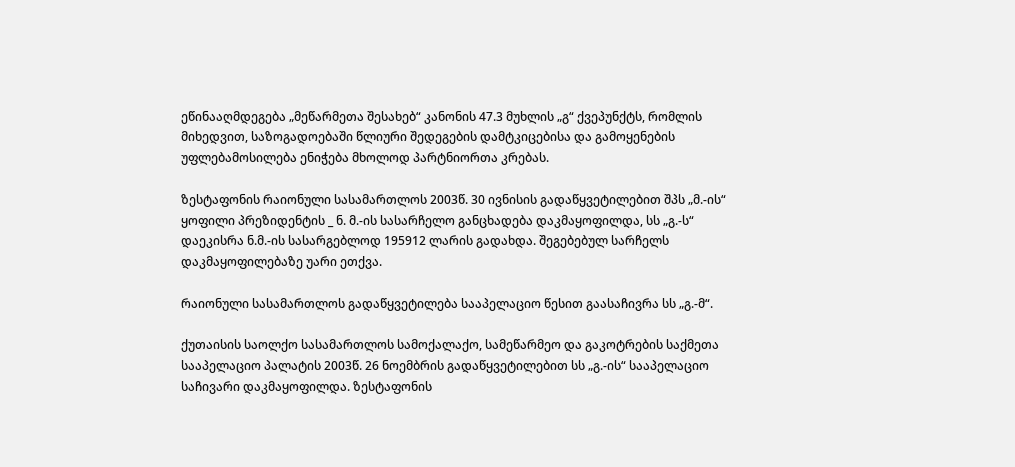ეწინააღმდეგება „მეწარმეთა შესახებ“ კანონის 47.3 მუხლის „გ“ ქვეპუნქტს, რომლის მიხედვით, საზოგადოებაში წლიური შედეგების დამტკიცებისა და გამოყენების უფლებამოსილება ენიჭება მხოლოდ პარტნიორთა კრებას.

ზესტაფონის რაიონული სასამართლოს 2003წ. 30 ივნისის გადაწყვეტილებით შპს „მ.-ის“ ყოფილი პრეზიდენტის _ ნ. მ.-ის სასარჩელო განცხადება დაკმაყოფილდა, სს „გ.-ს“ დაეკისრა ნ.მ.-ის სასარგებლოდ 195912 ლარის გადახდა. შეგებებულ სარჩელს დაკმაყოფილებაზე უარი ეთქვა.

რაიონული სასამართლოს გადაწყვეტილება სააპელაციო წესით გაასაჩივრა სს „გ.-მ“.

ქუთაისის საოლქო სასამართლოს სამოქალაქო, სამეწარმეო და გაკოტრების საქმეთა სააპელაციო პალატის 2003წ. 26 ნოემბრის გადაწყვეტილებით სს „გ.-ის“ სააპელაციო საჩივარი დაკმაყოფილდა. ზესტაფონის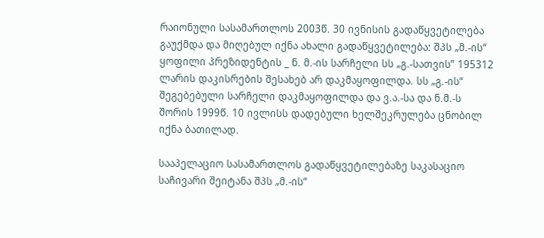რაიონული სასამართლოს 2003წ. 30 ივნისის გადაწყვეტილება გაუქმდა და მიღებულ იქნა ახალი გადაწყვეტილება: შპს „მ.-ის“ ყოფილი პრეზიდენტის _ ნ. მ.-ის სარჩელი სს „გ.-სათვის” 195312 ლარის დაკისრების შესახებ არ დაკმაყოფილდა. სს „გ.-ის“ შეგებებული სარჩელი დაკმაყოფილდა და ვ.ა.-სა და ნ.მ.-ს შორის 1999წ. 10 ივლისს დადებული ხელშეკრულება ცნობილ იქნა ბათილად.

სააპელაციო სასამართლოს გადაწყვეტილებაზე საკასაციო საჩივარი შეიტანა შპს „მ.-ის“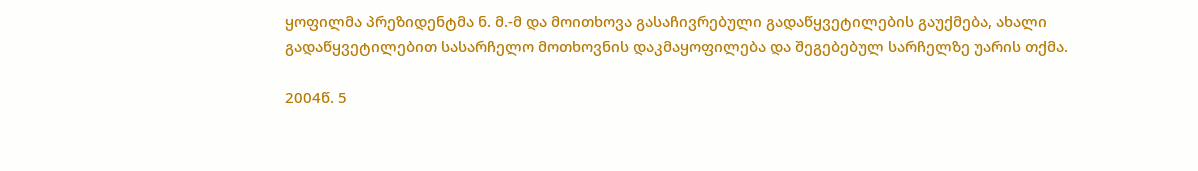ყოფილმა პრეზიდენტმა ნ. მ.-მ და მოითხოვა გასაჩივრებული გადაწყვეტილების გაუქმება, ახალი გადაწყვეტილებით სასარჩელო მოთხოვნის დაკმაყოფილება და შეგებებულ სარჩელზე უარის თქმა.

2004წ. 5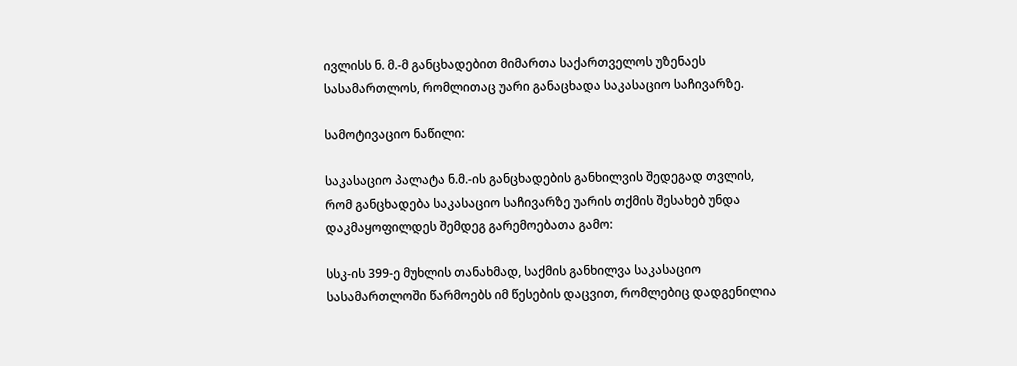ივლისს ნ. მ.-მ განცხადებით მიმართა საქართველოს უზენაეს სასამართლოს, რომლითაც უარი განაცხადა საკასაციო საჩივარზე.

სამოტივაციო ნაწილი:

საკასაციო პალატა ნ.მ.-ის განცხადების განხილვის შედეგად თვლის, რომ განცხადება საკასაციო საჩივარზე უარის თქმის შესახებ უნდა დაკმაყოფილდეს შემდეგ გარემოებათა გამო:

სსკ-ის 399-ე მუხლის თანახმად, საქმის განხილვა საკასაციო სასამართლოში წარმოებს იმ წესების დაცვით, რომლებიც დადგენილია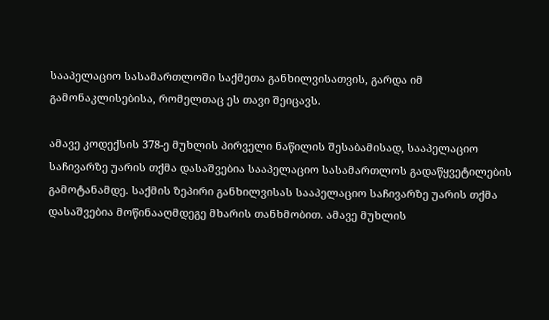სააპელაციო სასამართლოში საქმეთა განხილვისათვის, გარდა იმ გამონაკლისებისა, რომელთაც ეს თავი შეიცავს.

ამავე კოდექსის 378-ე მუხლის პირველი ნაწილის შესაბამისად, სააპელაციო საჩივარზე უარის თქმა დასაშვებია სააპელაციო სასამართლოს გადაწყვეტილების გამოტანამდე. საქმის ზეპირი განხილვისას სააპელაციო საჩივარზე უარის თქმა დასაშვებია მოწინააღმდეგე მხარის თანხმობით. ამავე მუხლის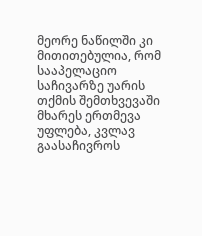მეორე ნაწილში კი მითითებულია, რომ სააპელაციო საჩივარზე უარის თქმის შემთხვევაში მხარეს ერთმევა უფლება, კვლავ გაასაჩივროს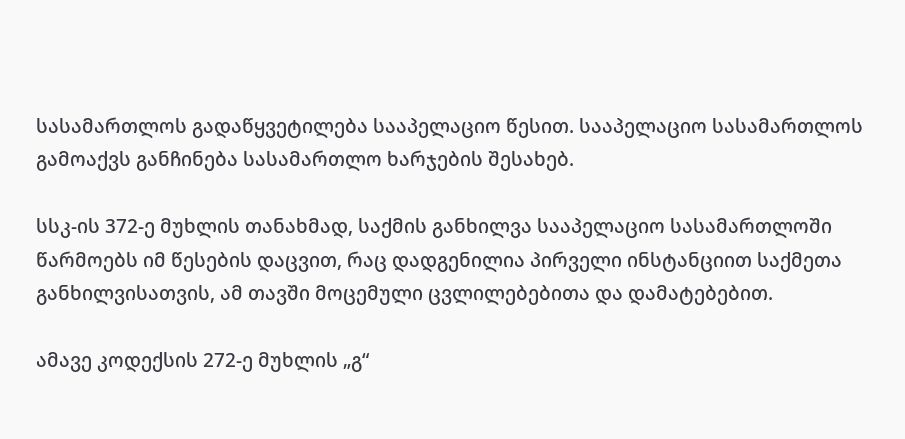სასამართლოს გადაწყვეტილება სააპელაციო წესით. სააპელაციო სასამართლოს გამოაქვს განჩინება სასამართლო ხარჯების შესახებ.

სსკ-ის 372-ე მუხლის თანახმად, საქმის განხილვა სააპელაციო სასამართლოში წარმოებს იმ წესების დაცვით, რაც დადგენილია პირველი ინსტანციით საქმეთა განხილვისათვის, ამ თავში მოცემული ცვლილებებითა და დამატებებით.

ამავე კოდექსის 272-ე მუხლის „გ“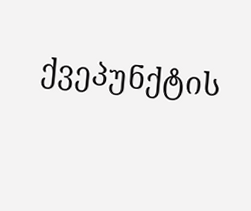ქვეპუნქტის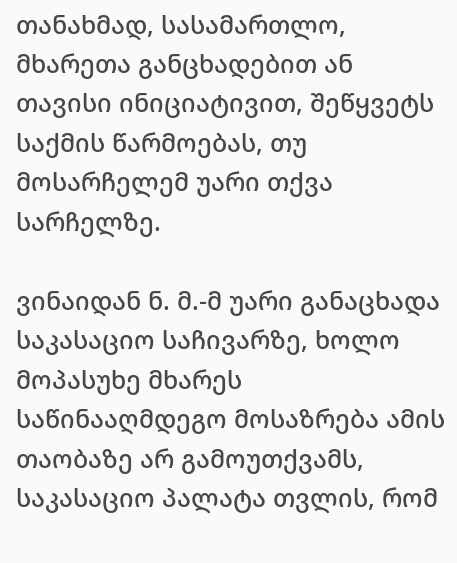თანახმად, სასამართლო, მხარეთა განცხადებით ან თავისი ინიციატივით, შეწყვეტს საქმის წარმოებას, თუ მოსარჩელემ უარი თქვა სარჩელზე.

ვინაიდან ნ. მ.-მ უარი განაცხადა საკასაციო საჩივარზე, ხოლო მოპასუხე მხარეს საწინააღმდეგო მოსაზრება ამის თაობაზე არ გამოუთქვამს, საკასაციო პალატა თვლის, რომ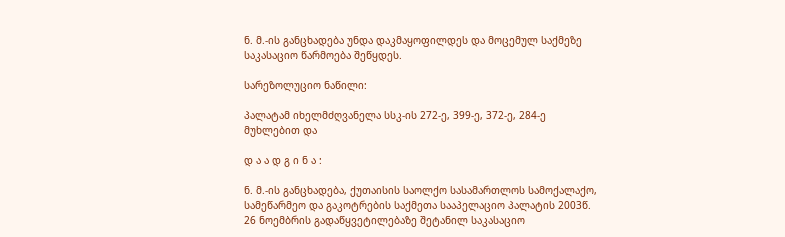ნ. მ.-ის განცხადება უნდა დაკმაყოფილდეს და მოცემულ საქმეზე საკასაციო წარმოება შეწყდეს.

სარეზოლუციო ნაწილი:

პალატამ იხელმძღვანელა სსკ-ის 272-ე, 399-ე, 372-ე, 284-ე მუხლებით და

დ ა ა დ გ ი ნ ა :

ნ. მ.-ის განცხადება, ქუთაისის საოლქო სასამართლოს სამოქალაქო, სამეწარმეო და გაკოტრების საქმეთა სააპელაციო პალატის 2003წ. 26 ნოემბრის გადაწყვეტილებაზე შეტანილ საკასაციო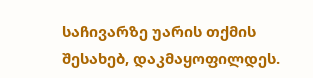საჩივარზე უარის თქმის შესახებ, დაკმაყოფილდეს.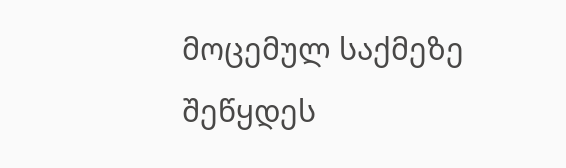მოცემულ საქმეზე შეწყდეს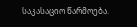საკასაციო წარმოება.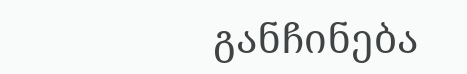განჩინება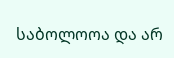საბოლოოა და არ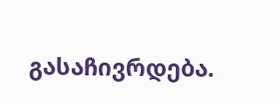გასაჩივრდება.